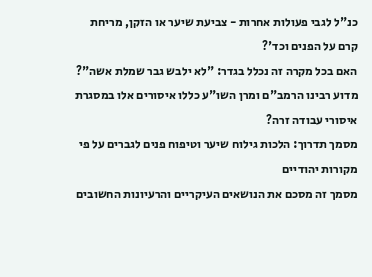כנ"ל לגבי פעולות אחרות - צביעת שיער או הזקן, מריחת קרם על הפנים וכד'?
האם בכל מקרה זה נכלל בגדר: "לא ילבש גבר שמלת אשה"?
מדוע רבינו הרמב"ם ומרן השו"ע כללו איסורים אלו במסגרת איסורי עבודה זרה?
מסמך תדרוך: הלכות גילוח שיער וטיפוח פנים לגברים על פי מקורות יהודיים
מסמך זה מסכם את הנושאים העיקריים והרעיונות החשובים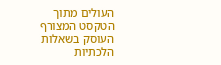העולים מתוך הטקסט המצורף העוסק בשאלות הלכתיות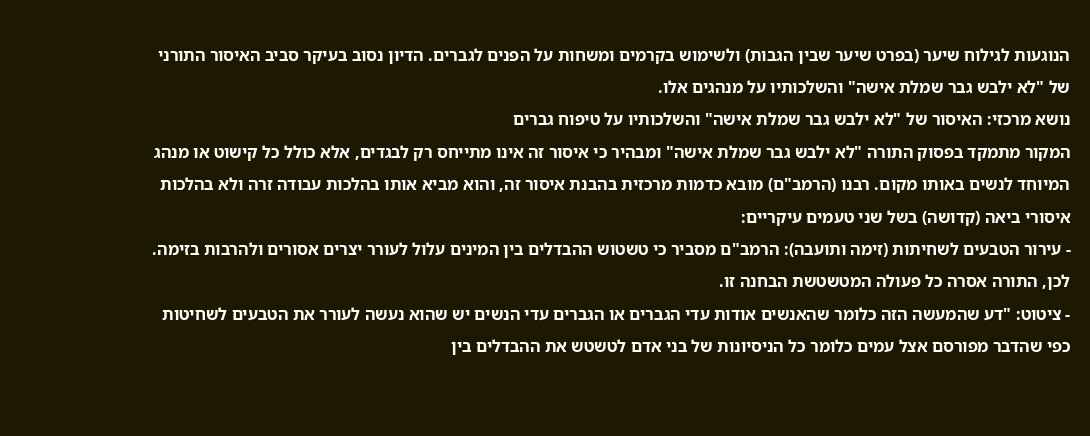הנוגעות לגילוח שיער (בפרט שיער שבין הגבות) ולשימוש בקרמים ומשחות על הפנים לגברים. הדיון נסוב בעיקר סביב האיסור התורני של "לא ילבש גבר שמלת אישה" והשלכותיו על מנהגים אלו.
נושא מרכזי: האיסור של "לא ילבש גבר שמלת אישה" והשלכותיו על טיפוח גברים
המקור מתמקד בפסוק התורה "לא ילבש גבר שמלת אישה" ומבהיר כי איסור זה אינו מתייחס רק לבגדים, אלא כולל כל קישוט או מנהג המיוחד לנשים באותו מקום. רבנו (הרמב"ם) מובא כדמות מרכזית בהבנת איסור זה, והוא מביא אותו בהלכות עבודה זרה ולא בהלכות איסורי ביאה (קדושה) בשל שני טעמים עיקריים:
- עירור הטבעים לשחיתות (זימה ותועבה): הרמב"ם מסביר כי טשטוש ההבדלים בין המינים עלול לעורר יצרים אסורים ולהרבות בזימה. לכן, התורה אסרה כל פעולה המטשטשת הבחנה זו.
- ציטוט: "דע שהמעשה הזה כלומר שהאנשים אודות עדי הגברים או הגברים עדי הנשים יש שהוא נעשה לעורר את הטבעים לשחיטות כפי שהדבר מפורסם אצל עמים כלומר כל הניסיונות של בני אדם לטשטש את ההבדלים בין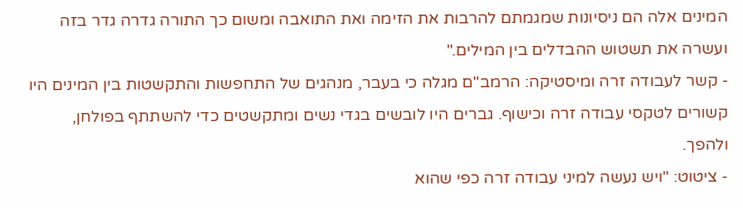המינים אלה הם ניסיונות שמגמתם להרבות את הזימה ואת התואבה ומשום כך התורה גדרה גדר בזה ועשרה את תשטוש ההבדלים בין המילים."
- קשר לעבודה זרה ומיסטיקה: הרמב"ם מגלה כי בעבר, מנהגים של התחפשות והתקשטות בין המינים היו קשורים לטקסי עבודה זרה וכישוף. גברים היו לובשים בגדי נשים ומתקשטים כדי להשתתף בפולחן, ולהפך.
- ציטוט: "ויש נעשה למיני עבודה זרה כפי שהוא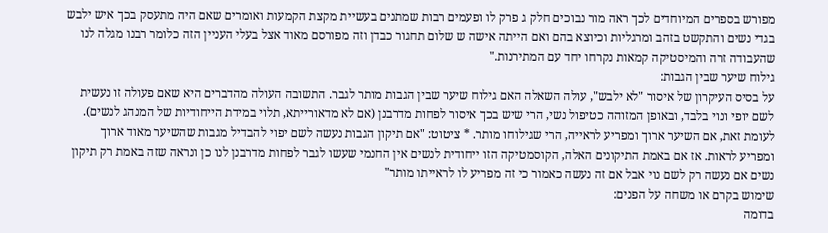מפורש בספרים המיוחדים לכך ראה מור נבוכים חלק ג פרק לו ופעמים רבות שמתנים בעשיית מקצת הקמעות ואומרים שאם היה מתעסק בכך איש ילבש בגדי נשים והתקשט בזהב ומרגליות וכיוצא בהם ואם הייתה אישה ש שלום תחגור כבדן וזה מפורסם מאוד אצל בעלי העניין הזה כלומר רבנו מגלה לנו שהעבודה זרה והמיסטיקה קמאות נקרחו יחד עם המתירנות."
גילוח שיער שבין הגבות:
על בסיס העיקרון של איסור "לא ילבש", עולה השאלה האם גילוח שיער שבין הגבות מותר לגבר. התשובה העולה מהדברים היא שאם פעולה זו נעשית לשם יופי ונוי בלבד, ובאופן המזוהה כטיפול נשי, הרי שיש בכך איסור לפחות מדרבנן (אם לא מדאורייתא, תלוי במידת הייחודיות של המנהג לנשים). לעומת זאת, אם השיער ארוך ומפריע לראייה, הרי שגילוחו מותר. * ציטוט: "אם תיקון הגבות נעשה לשם יפוי להבדיל מגבות שהשיער מאוד ארוך ומפריע לראות. אז אם באמת התיקונים האלה, הקוסמטיקה הזו ייחודית לנשים אין החנמי שעשו לגבר לפחות מדרבנן לנו כן ונראה שזה באמת רק תיקון נשים אם נעשה רק לשם נוי אבל אם זה נעשה כאמור כי זה מפריע לו לראייתו מותר"
שימוש בקרם או משחה על הפנים:
בדומה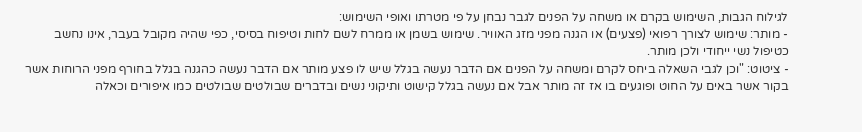לגילוח הגבות, השימוש בקרם או משחה על הפנים לגבר נבחן על פי מטרתו ואופי השימוש:
- מותר: שימוש לצורך רפואי (פצעים) או הגנה מפני מזג האוויר. שימוש בשמן או ממרח לשם לחות וטיפוח בסיסי, כפי שהיה מקובל בעבר, אינו נחשב כטיפול נשי ייחודי ולכן מותר.
- ציטוט: "וכן לגבי השאלה ביחס לקרם ומשחה על הפנים אם הדבר נעשה בגלל שיש לו פצע מותר אם הדבר נעשה כהגנה בגלל בחורף מפני הרוחות אשר בקור אשר באים על החוט ופוגעים בו אז זה מותר אבל אם נעשה בגלל קישוט ותיקוני נשים ובדברים שבולטים שבולטים כמו איפורים וכאלה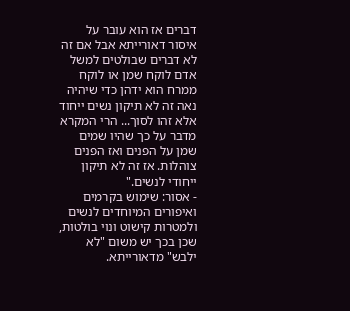דברים אז הוא עובר על איסור דאורייתא אבל אם זה לא דברים שבולטים למשל אדם לוקח שמן או לוקח ממרח הוא ידהן כדי שיהיה נאה זה לא תיקון נשים ייחוד אלא זהו לסוך... הרי המקרא מדבר על כך שהיו שמים שמן על הפנים ואז הפנים צוהלות. אז זה לא תיקון ייחודי לנשים."
- אסור: שימוש בקרמים ואיפורים המיוחדים לנשים ולמטרות קישוט ונוי בולטות, שכן בכך יש משום "לא ילבש" מדאורייתא.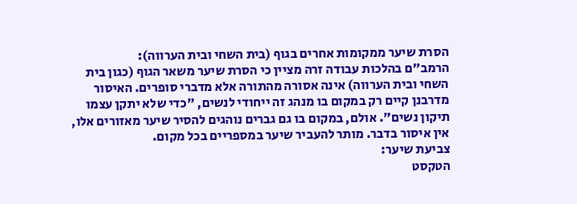הסרת שיער ממקומות אחרים בגוף (בית השחי ובית הערווה):
הרמב"ם בהלכות עבודה זרה מציין כי הסרת שיער משאר הגוף (כגון בית השחי ובית הערווה) אינה אסורה מהתורה אלא מדברי סופרים. האיסור מדרבנן קיים רק במקום בו מנהג זה ייחודי לנשים, "כדי שלא יתקן עצמו תיקון נשים". אולם, במקום בו גם גברים נוהגים להסיר שיער מאזורים אלו, אין איסור בדבר. מותר להעביר שיער במספריים בכל מקום.
צביעת שיער:
הטקסט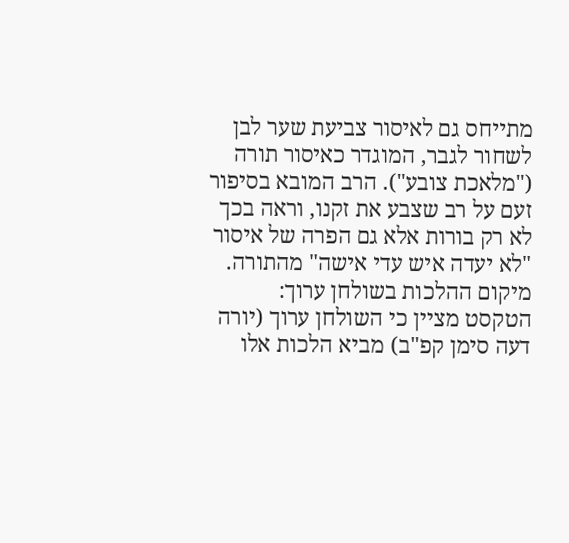מתייחס גם לאיסור צביעת שער לבן לשחור לגבר, המוגדר כאיסור תורה ("מלאכת צובע"). הרב המובא בסיפור זעם על רב שצבע את זקנו, וראה בכך לא רק בורות אלא גם הפרה של איסור "לא יעדה איש עדי אישה" מהתורה.
מיקום ההלכות בשולחן ערוך:
הטקסט מציין כי השולחן ערוך (יורה דעה סימן קפ"ב) מביא הלכות אלו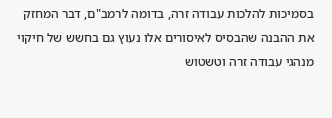בסמיכות להלכות עבודה זרה, בדומה לרמב"ם, דבר המחזק את ההבנה שהבסיס לאיסורים אלו נעוץ גם בחשש של חיקוי מנהגי עבודה זרה וטשטוש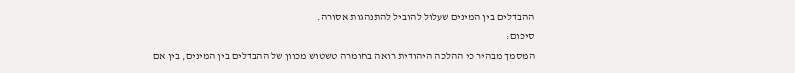ההבדלים בין המינים שעלול להוביל להתנהגות אסורה.
סיכום:
המסמך מבהיר כי ההלכה היהודית רואה בחומרה טשטוש מכוון של ההבדלים בין המינים, בין אם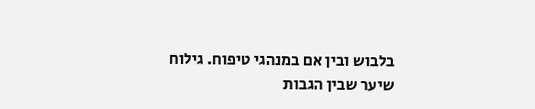בלבוש ובין אם במנהגי טיפוח. גילוח שיער שבין הגבות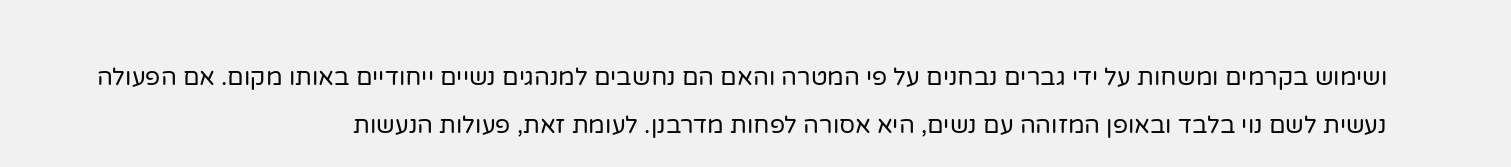ושימוש בקרמים ומשחות על ידי גברים נבחנים על פי המטרה והאם הם נחשבים למנהגים נשיים ייחודיים באותו מקום. אם הפעולה נעשית לשם נוי בלבד ובאופן המזוהה עם נשים, היא אסורה לפחות מדרבנן. לעומת זאת, פעולות הנעשות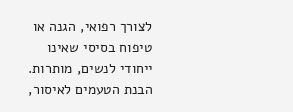לצורך רפואי, הגנה או טיפוח בסיסי שאינו ייחודי לנשים, מותרות. הבנת הטעמים לאיסור,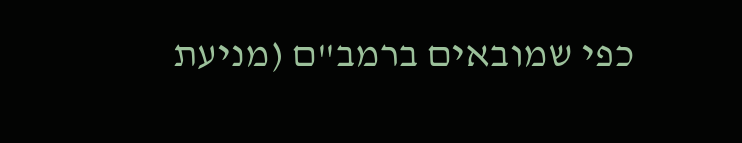כפי שמובאים ברמב"ם (מניעת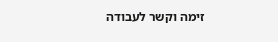זימה וקשר לעבודה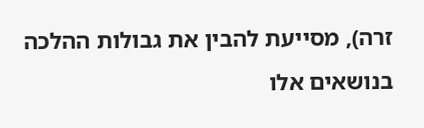זרה), מסייעת להבין את גבולות ההלכה בנושאים אלו